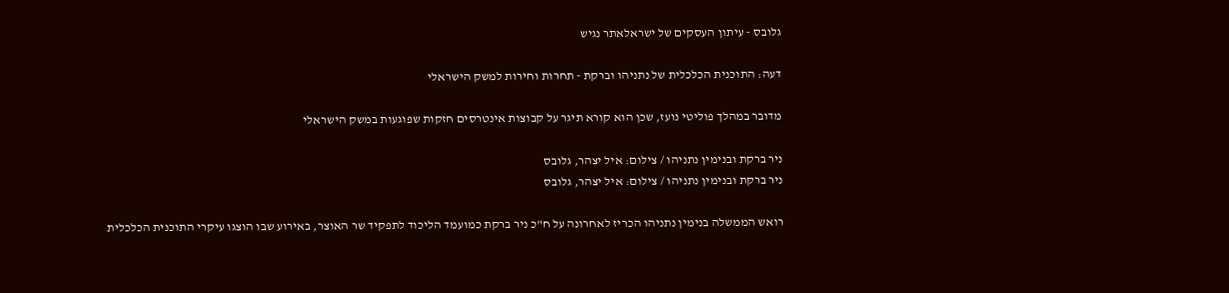גלובס - עיתון העסקים של ישראלאתר נגיש

דעה: התוכנית הכלכלית של נתניהו וברקת - תחרות וחירות למשק הישראלי

מדובר במהלך פוליטי נועז, שכן הוא קורא תיגר על קבוצות אינטרסים חזקות שפוגעות במשק הישראלי

ניר ברקת ובנימין נתניהו / צילום: איל יצהר, גלובס
ניר ברקת ובנימין נתניהו / צילום: איל יצהר, גלובס

רואש הממשלה בנימין נתניהו הכריז לאחרונה על ח"כ ניר ברקת כמועמד הליכוד לתפקיד שר האוצר, באירוע שבו הוצגו עיקרי התוכנית הכלכלית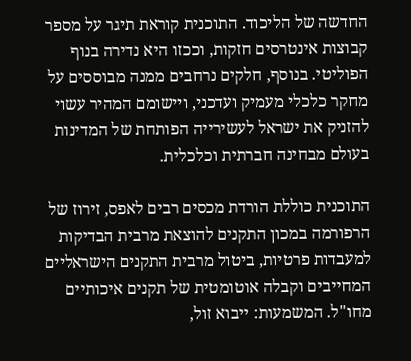החדשה של הליכוד. התוכנית קוראת תיגר על מספר קבוצות אינטרסים חזקות, וככזו היא נדירה בנוף הפוליטי. בנוסף, חלקים נרחבים ממנה מבוססים על מחקר כלכלי מעמיק ועדכני, ויישומם המהיר עשוי להזניק את ישראל לעשירייה הפותחת של המדינות בעולם מבחינה חברתית וכלכלית.

התוכנית כוללת הורדת מכסים רבים לאפס, זירוז של הרפורמה במכון התקנים להוצאת מרבית הבדיקות למעבדות פרטיות, ביטול מרבית התקנים הישראליים המחייבים וקבלה אוטומטית של תקנים איכותיים מחו"ל. המשמעות: ייבוא זול,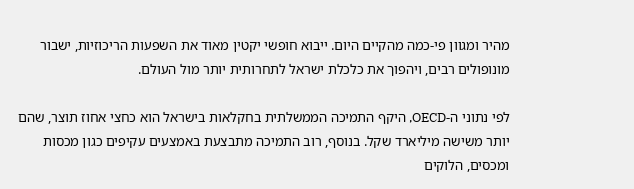מהיר ומגוון פי-כמה מהקיים היום. ייבוא חופשי יקטין מאוד את השפעות הריכוזיות, ישבור מונופולים רבים, ויהפוך את כלכלת ישראל לתחרותית יותר מול העולם.

לפי נתוני ה-OECD, היקף התמיכה הממשלתית בחקלאות בישראל הוא כחצי אחוז תוצר, שהם יותר משישה מיליארד שקל. בנוסף, רוב התמיכה מתבצעת באמצעים עקיפים כגון מכסות ומכסים, הלוקים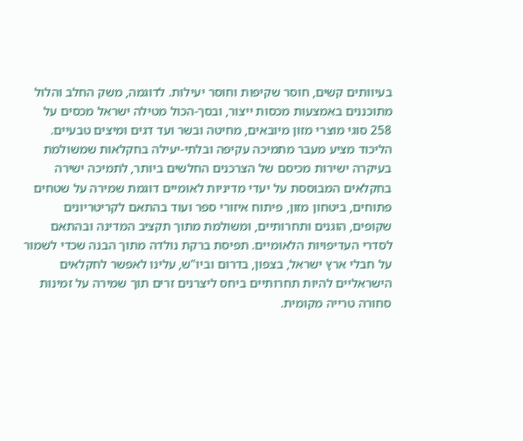בעיוותים קשים, חוסר שקיפות וחוסר יעילות. לדוגמה, משק החלב והלול מתוכננים באמצעות מכסות ייצור, ובסך-הכול מטילה ישראל מכסים על 258 סוגי מוצרי מזון מיובאים, מחיטה ובשר ועד דגים ומיצים טבעיים. הליכוד מציע מעבר מתמיכה עקיפה ובלתי-יעילה בחקלאות שמשולמת בעיקרה ישירות מכיסם של הצרכנים החלשים ביותר, לתמיכה ישירה בחקלאים המבוססת על יעדי מדיניות לאומיים דוגמת שמירה על שטחים פתוחים, ביטחון מזון, פיתוח איזורי ספר ועוד בהתאם לקריטריונים שקופים, הוגנים ותחרותיים, ומשולמת מתוך תקציב המדינה ובהתאם לסדרי העדיפויות הלאומיים. תפיסת ברקת נולדה מתוך הבנה שכדי לשמור על חבלי ארץ ישראל, בצפון, בדרום וביו"ש, עלינו לאפשר לחקלאים הישראליים להיות תחרותיים ביחס ליצרנים זרים תוך שמירה על זמינות סחורה טרייה מקומית.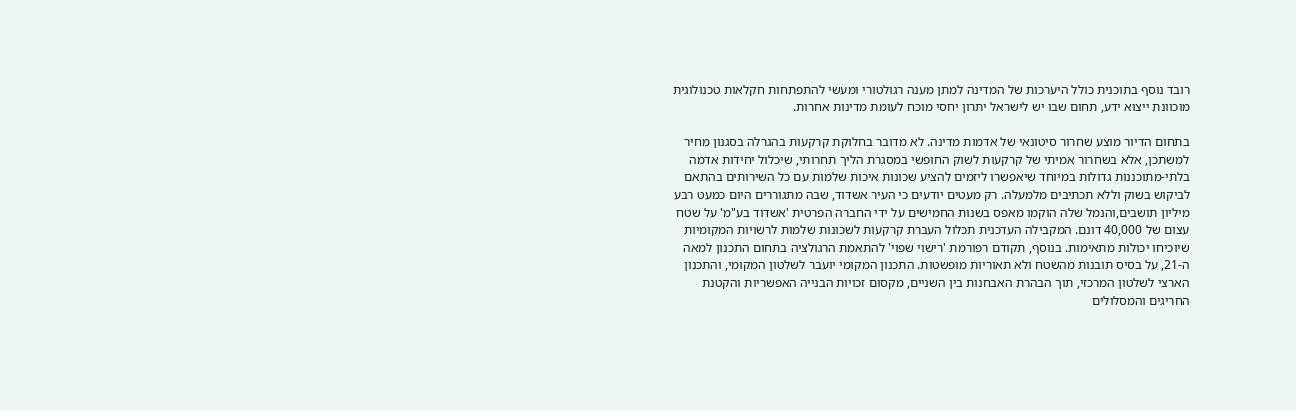רובד נוסף בתוכנית כולל היערכות של המדינה למתן מענה רגולטורי ומעשי להתפתחות חקלאות טכנולוגית מוכוונת ייצוא ידע, תחום שבו יש לישראל יתרון יחסי מוכח לעומת מדינות אחרות.

בתחום הדיור מוצע שחרור סיטונאי של אדמות מדינה. לא מדובר בחלוקת קרקעות בהגרלה בסגנון מחיר למשתכן, אלא בשחרור אמיתי של קרקעות לשוק החופשי במסגרת הליך תחרותי, שיכלול יחידות אדמה בלתי-מתוכננות גדולות במיוחד שיאפשרו ליזמים להציע שכונות איכות שלמות עם כל השירותים בהתאם לביקוש בשוק וללא תכתיבים מלמעלה. רק מעטים יודעים כי העיר אשדוד, שבה מתגוררים היום כמעט רבע מיליון תושבים,והנמל שלה הוקמו מאפס בשנות החמישים על ידי החברה הפרטית 'אשדוד בע"מ' על שטח עצום של 40,000 דונם. המקבילה העדכנית תכלול העברת קרקעות לשכונות שלמות לרשויות המקומיות שיוכיחו יכולות מתאימות. בנוסף, תקודם רפורמת 'רישוי שפוי' להתאמת הרגולציה בתחום התכנון למאה ה-21, על בסיס תובנות מהשטח ולא תאוריות מופשטות. התכנון המקומי יועבר לשלטון המקומי, והתכנון הארצי לשלטון המרכזי, תוך הבהרת האבחנות בין השניים, מקסום זכויות הבנייה האפשריות והקטנת החריגים והמסלולים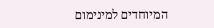המיוחדים למינימום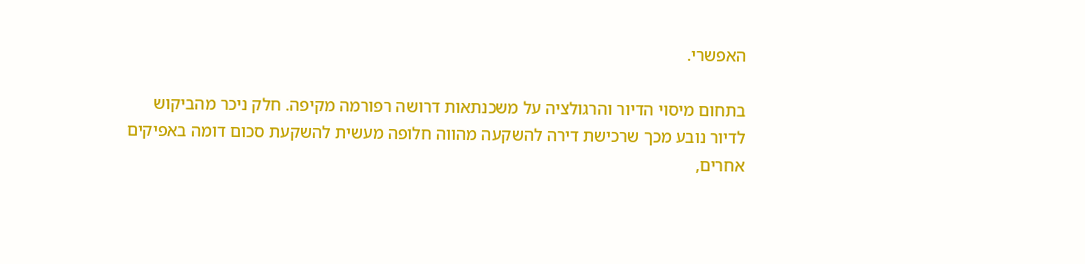האפשרי.

בתחום מיסוי הדיור והרגולציה על משכנתאות דרושה רפורמה מקיפה. חלק ניכר מהביקוש לדיור נובע מכך שרכישת דירה להשקעה מהווה חלופה מעשית להשקעת סכום דומה באפיקים אחרים,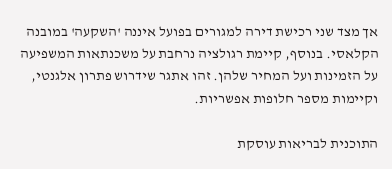אך מצד שני רכישת דירה למגורים בפועל איננה 'השקעה' במובנה הקלאסי. בנוסף, קיימת רגולציה נרחבת על משכנתאות המשפיעה על הזמינות ועל המחיר שלהן. זהו אתגר שידרוש פתרון אלגנטי, וקיימות מספר חלופות אפשריות.

התוכנית לבריאות עוסקת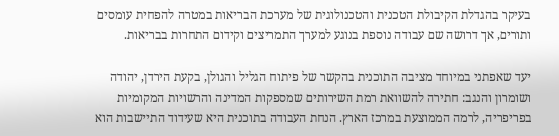בעיקר בהגדלת הקיבולת הטכנית והטכנולוגית של מערכת הבריאות במטרה להפחית עומסים ותורים, אך דרושה שם עבודה נוספת בנוגע למערך התמריצים וקידום התחרות בבריאות.

יעד שאפתני במיוחד מציבה התוכנית בהקשר של פיתוח הגליל והגולן, בקעת הירדן, יהודה ושומרון והנגב: חתירה להשוואת רמת השירותים שמספקות המדינה והרשויות המקומיות בפריפריה, לרמה הממוצעת במרכז הארץ. הנחת העבודה בתוכנית היא שעידוד התיישבות הוא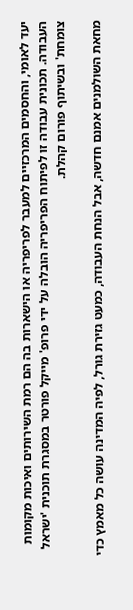יעד לאומי, והחסמים המרכזיים למעבר לפריפריה או הישארות בה הם רמת השירותים ואיכות מקומות העבודה. תכונית עבודה זו לפיתוח הפריפריה הובלה על ידי פרופ' מייקל פורטר במסגרת תוכנית 'ישראל צומחת' ובשיתוף פורום קהלת.

מחאת השולמנים אמנם חדשה, אבל הנחת העבודה, כמעט גזירת גורל, לפיה המדינה עושה כל מאמץ כדי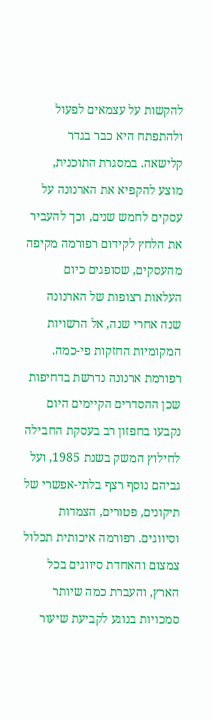להקשות על עצמאים לפעול ולהתפתח היא כבר בגדר קלישאה. במסגרת התוכנית, מוצע להקפיא את הארנונה על עסקים לחמש שנים, וכך להעביר את הלחץ לקידום רפורמה מקיפה מהעסקים, שסופגים כיום העלאות רצופות של הארנונה שנה אחרי שנה, אל הרשויות המקומיות החזקות פי-כמה. רפורמת ארנונה נדרשת בדחיפות שכן ההסדרים הקיימים היום נקבעו בחפזון רב בעסקת החבילה לחילוץ המשק בשנת 1985, ועל גביהם נוסף רצף בלתי-אפשרי של תיקונים, פטורים, הצמדות וסיווגים. רפורמה איכותית תכלול צמצום והאחדת סיווגים בכל הארץ, והעברת כמה שיותר סמכויות בנוגע לקביעת שיעור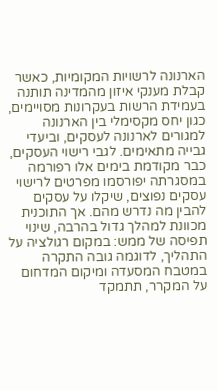הארנונה לרשויות המקומיות, כאשר קבלת מענקי איזון מהמדינה תותנה בעמידת הרשות בעקרונות מסויימים, כגון יחס מקסימלי בין הארנונה למגורים לארנונה לעסקים, וביעדי גבייה מתאימים. לגבי רישוי העסקים, כבר מקודמת בימים אלו רפורמה במסגרתה יפורסמו מפרטים לרישוי עסקים נפוצים, שיקלו על עסקים להבין מה נדרש מהם. אך התוכנית מכוונת למהלך גדול בהרבה, שינוי תפיסה של ממש: במקום רגולציה על התהליך, לדוגמה גובה התקרה במטבח המסעדה ומיקום המדחום על המקרר, תתמקד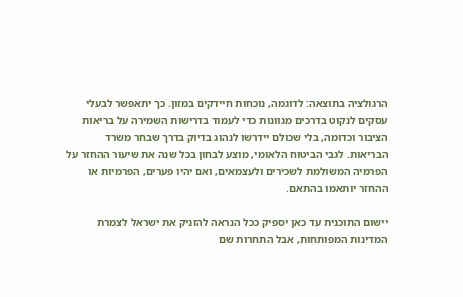הרגולציה בתוצאה: לדוגמה, נוכחות חיידקים במזון. כך יתאפשר לבעלי עסקים לנקוט בדרכים מגוונות כדי לעמוד בדרישות השמירה על בריאות הציבור וכדומה, בלי שכולם יידרשו לנהוג בדיוק בדרך שבחר משרד הבריאות. לגבי הביטוח הלאומי, מוצע לבחון בכל שנה את שיעור ההחזר על הפרמיה המשולמת לשכירים ולעצמאים, ואם יהיו פערים, הפרמיות או ההחזר יותאמו בהתאם.

יישום התוכנית עד כאן יספיק ככל הנראה להזניק את ישראל לצמרת המדינות המפותחות, אבל התחרות שם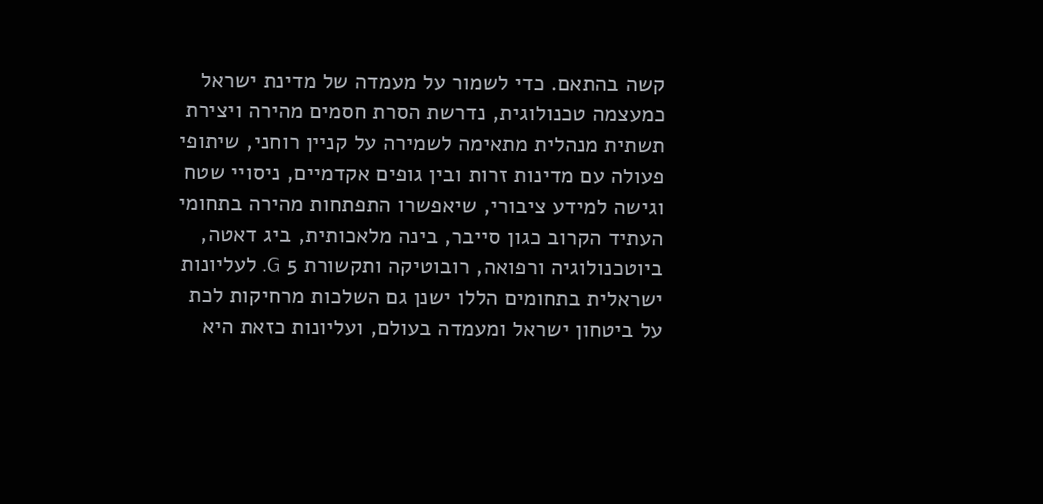קשה בהתאם. כדי לשמור על מעמדה של מדינת ישראל כמעצמה טכנולוגית, נדרשת הסרת חסמים מהירה ויצירת תשתית מנהלית מתאימה לשמירה על קניין רוחני, שיתופי פעולה עם מדינות זרות ובין גופים אקדמיים, ניסויי שטח וגישה למידע ציבורי, שיאפשרו התפתחות מהירה בתחומי העתיד הקרוב כגון סייבר, בינה מלאכותית, ביג דאטה, ביוטכנולוגיה ורפואה, רובוטיקה ותקשורת 5 G. לעליונות ישראלית בתחומים הללו ישנן גם השלכות מרחיקות לכת על ביטחון ישראל ומעמדה בעולם, ועליונות כזאת היא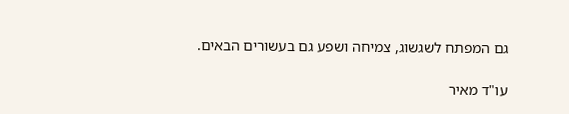גם המפתח לשגשוג, צמיחה ושפע גם בעשורים הבאים.

עו"ד מאיר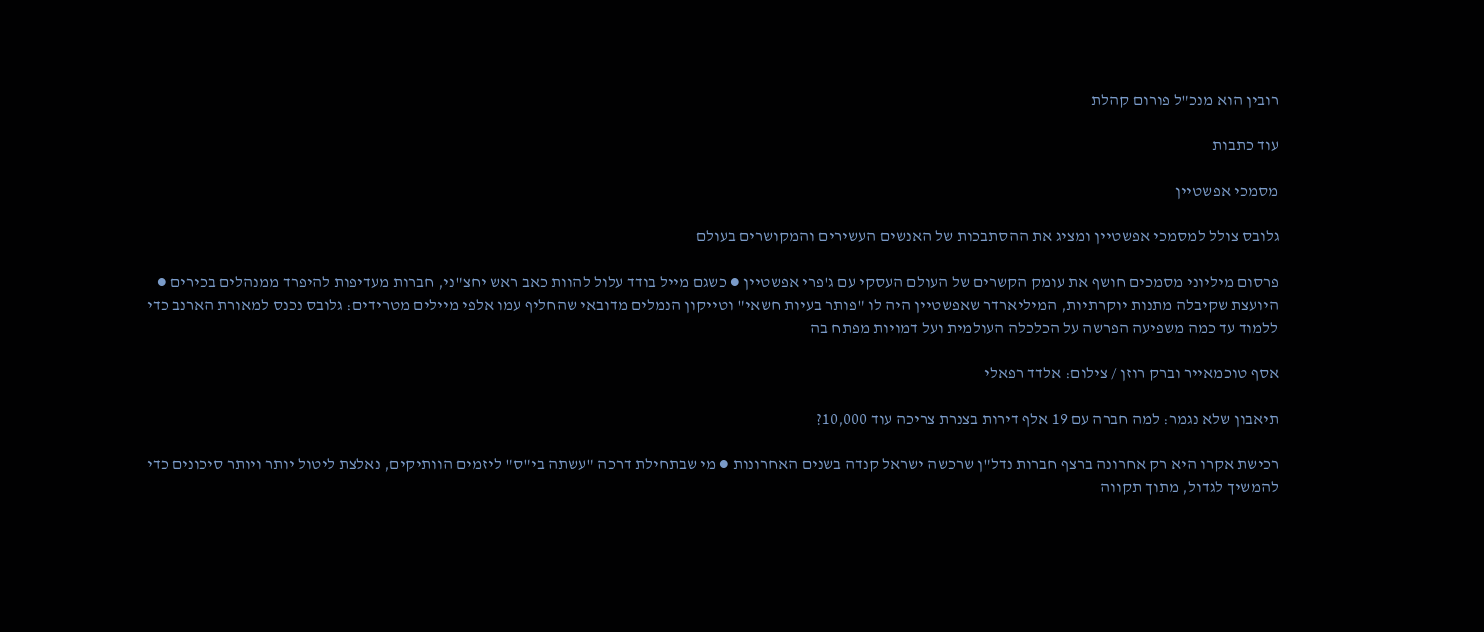רובין הוא מנכ"ל פורום קהלת

עוד כתבות

מסמכי אפשטיין

גלובס צולל למסמכי אפשטיין ומציג את ההסתבכות של האנשים העשירים והמקושרים בעולם

פרסום מיליוני מסמכים חושף את עומק הקשרים של העולם העסקי עם ג'פרי אפשטיין ● כשגם מייל בודד עלול להוות כאב ראש יחצ"ני, חברות מעדיפות להיפרד ממנהלים בכירים ● היועצת שקיבלה מתנות יוקרתיות, המיליארדר שאפשטיין היה לו "פותר בעיות חשאי" וטייקון הנמלים מדובאי שהחליף עמו אלפי מיילים מטרידים: גלובס נכנס למאורת הארנב כדי ללמוד עד כמה משפיעה הפרשה על הכלכלה העולמית ועל דמויות מפתח בה

אסף טוכמאייר וברק רוזן / צילום: אלדד רפאלי

תיאבון שלא נגמר: למה חברה עם 19 אלף דירות בצנרת צריכה עוד 10,000?

רכישת אקרו היא רק אחרונה ברצף חברות נדל"ן שרכשה ישראל קנדה בשנים האחרונות ● מי שבתחילת דרכה "עשתה בי"ס" ליזמים הוותיקים, נאלצת ליטול יותר ויותר סיכונים כדי להמשיך לגדול, מתוך תקווה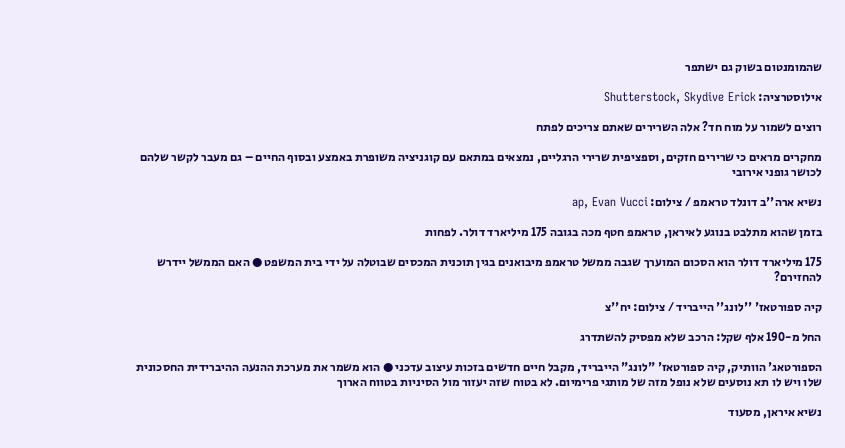שהמומנטום בשוק גם ישתפר

אילוסטרציה: Shutterstock, Skydive Erick

רוצים לשמור על מוח חד? אלה השרירים שאתם צריכים לפתח

מחקרים מראים כי שרירים חזקים, וספציפית שרירי הרגליים, נמצאים במתאם עם קוגניציה משופרת באמצע ובסוף החיים – גם מעבר לקשר שלהם לכושר גופני אירובי

נשיא ארה''ב דונלד טראמפ / צילום: ap, Evan Vucci

בזמן שהוא מתלבט בנוגע לאיראן, טראמפ חטף מכה בגובה 175 מיליארד דולר. לפחות

175 מיליארד דולר הוא הסכום המוערך שגבה ממשל טראמפ מיבואנים בגין תוכנית המכסים שבוטלה על ידי בית המשפט ● האם הממשל יידרש להחזירם?

קיה ספורטאז' ''לונג'' הייבריד / צילום: יח''צ

החל מ-190 אלף שקל: הרכב שלא מפסיק להשתדרג

הספורטאג' הוותיק, קיה ספורטאז' "לונג" הייבריד, מקבל חיים חדשים בזכות עיצוב עדכני ● הוא משמר את מערכת ההנעה ההיברידית החסכונית שלו ויש לו תא נוסעים שלא נופל מזה של מותגי פרימיום. לא בטוח שזה יעזור מול הסיניות בטווח הארוך

נשיא איראן, מסעוד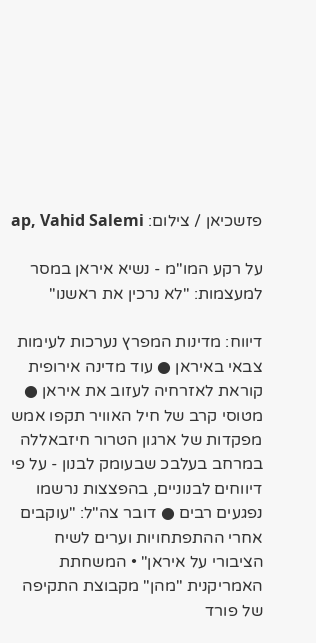פזשכיאן / צילום: ap, Vahid Salemi

על רקע המו"מ - נשיא איראן במסר למעצמות: "לא נרכין את ראשנו"

דיווח: מדינות המפרץ נערכות לעימות צבאי באיראן ● עוד מדינה אירופית קוראת לאזרחיה לעזוב את איראן ● מטוסי קרב של חיל האוויר תקפו אמש מפקדות של ארגון הטרור חיזבאללה במרחב בעלבכ שבעומק לבנון - על פי דיווחים לבנוניים, בהפצצות נרשמו נפגעים רבים ● דובר צה"ל: "עוקבים אחרי ההתפתחויות וערים לשיח הציבורי על איראן" • המשחתת האמריקנית "מהן" מקבוצת התקיפה של פורד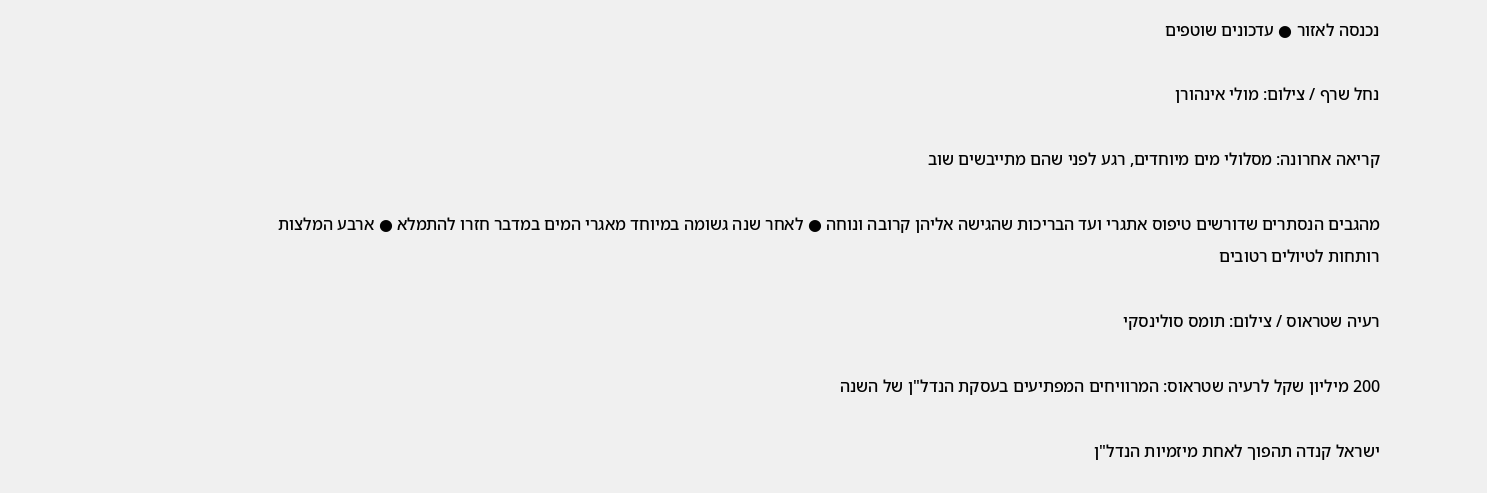נכנסה לאזור ● עדכונים שוטפים

נחל שרף / צילום: מולי אינהורן

קריאה אחרונה: מסלולי מים מיוחדים, רגע לפני שהם מתייבשים שוב

מהגבים הנסתרים שדורשים טיפוס אתגרי ועד הבריכות שהגישה אליהן קרובה ונוחה ● לאחר שנה גשומה במיוחד מאגרי המים במדבר חזרו להתמלא ● ארבע המלצות רותחות לטיולים רטובים

רעיה שטראוס / צילום: תומס סולינסקי

200 מיליון שקל לרעיה שטראוס: המרוויחים המפתיעים בעסקת הנדל"ן של השנה

ישראל קנדה תהפוך לאחת מיזמיות הנדל"ן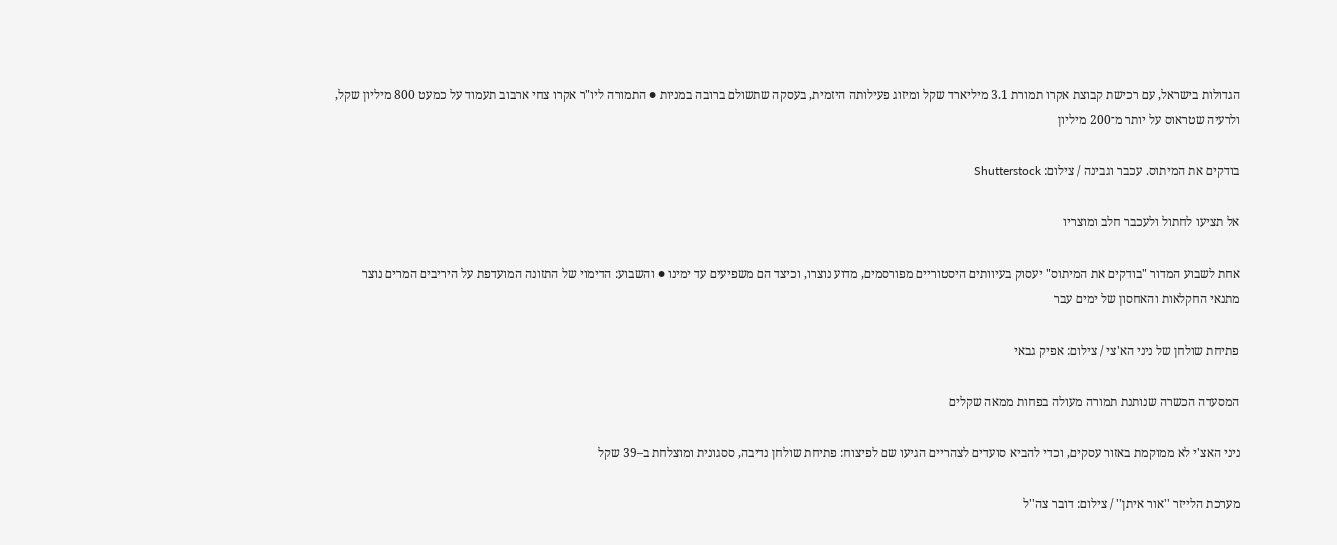הגדולות בישראל, עם רכישת קבוצת אקרו תמורת 3.1 מיליארד שקל ומיזוג פעילותה היזמית, בעסקה שתשולם ברובה במניות ● התמורה ליו"ר אקרו צחי ארבוב תעמוד על כמעט 800 מיליון שקל, ולרעיה שטראוס על יותר מ־200 מיליון

בודקים את המיתוס. עכבר וגבינה / צילום: Shutterstock

אל תציעו לחתול ולעכבר חלב ומוצריו

אחת לשבוע המדור "בודקים את המיתוס" יעסוק בעיוותים היסטוריים מפורסמים, מדוע נוצרו, וכיצד הם משפיעים עד ימינו ● והשבוע: הדימוי של התזונה המועדפת על היריבים המרים נוצר מתנאי החקלאות והאחסון של ימים עבר

פתיחת שולחן של ניני הא'צי / צילום: אפיק גבאי

המסעדה הכשרה שנותנת תמורה מעולה בפחות ממאה שקלים

ניני האצ'י לא ממוקמת באזור עסקים, וכדי להביא סועדים לצהריים הגיעו שם לפיצוח: פתיחת שולחן נדיבה, ססגונית ומוצלחת ב–39 שקל

מערכת הלייזר ''אור איתן'' / צילום: דובר צה''ל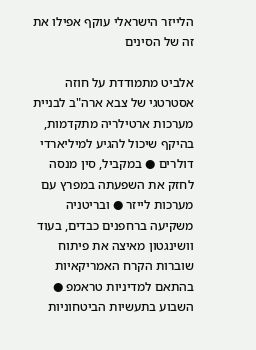הלייזר הישראלי עוקף אפילו את זה של הסינים

אלביט מתמודדת על חוזה אסטרטגי של צבא ארה"ב לבניית מערכות ארטילריה מתקדמות, בהיקף שיכול להגיע למיליארדי דולרים ● במקביל, סין מנסה לחזק את השפעתה במפרץ עם מערכות לייזר ● ובריטניה משקיעה ברחפנים כבדים, בעוד וושינגטון מאיצה את פיתוח שוברות הקרח האמריקאיות בהתאם למדיניות טראמפ ● השבוע בתעשיות הביטחוניות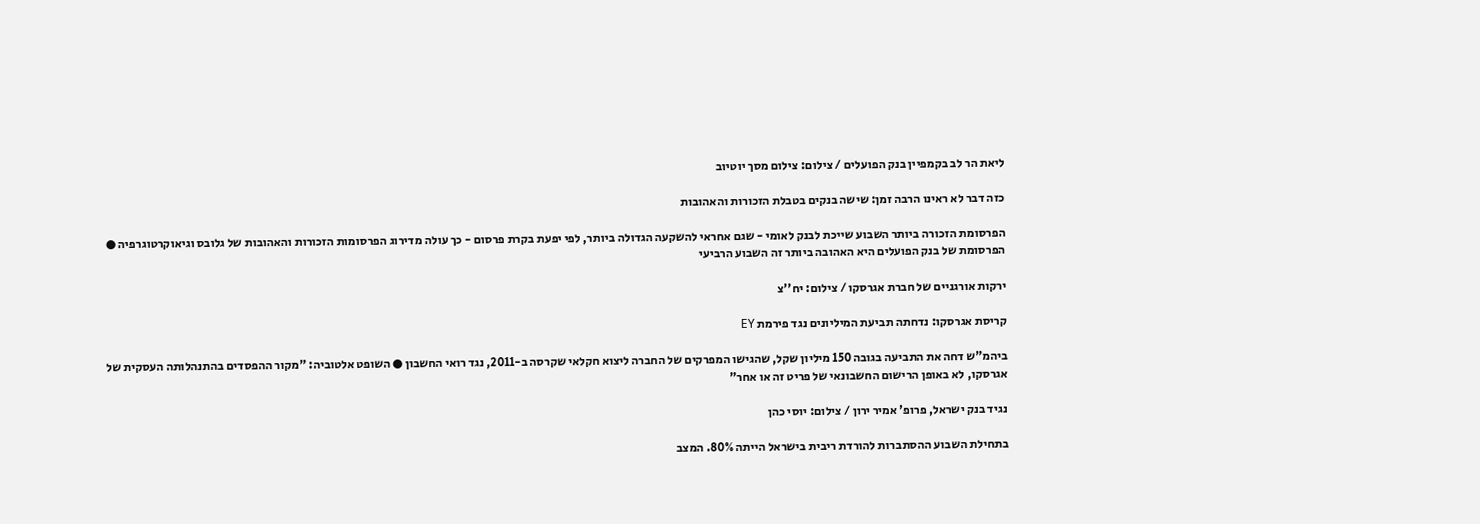ליאת הר לב בקמפיין בנק הפועלים / צילום: צילום מסך יוטיוב

כזה דבר לא ראינו הרבה זמן: שישה בנקים בטבלת הזכורות והאהובות

הפרסומת הזכורה ביותר השבוע שייכת לבנק לאומי - שגם אחראי להשקעה הגדולה ביותר, לפי יפעת בקרת פרסום - כך עולה מדירוג הפרסומות הזכורות והאהובות של גלובס וגיאוקרטוגרפיה ● הפרסומת של בנק הפועלים היא האהובה ביותר זה השבוע הרביעי

ירקות אורגניים של חברת אגרסקו / צילום: יח''צ

קריסת אגרסקו: נדחתה תביעת המיליונים נגד פירמת EY

ביהמ"ש דחה את התביעה בגובה 150 מיליון שקל, שהגישו המפרקים של החברה ליצוא חקלאי שקרסה ב-2011, נגד רואי החשבון ● השופט אלטוביה: "מקור ההפסדים בהתנהלותה העסקית של אגרסקו, לא באופן הרישום החשבונאי של פריט זה או אחר"

נגיד בנק ישראל, פרופ' אמיר ירון / צילום: יוסי כהן

בתחילת השבוע ההסתברות להורדת ריבית בישראל הייתה 80%. המצב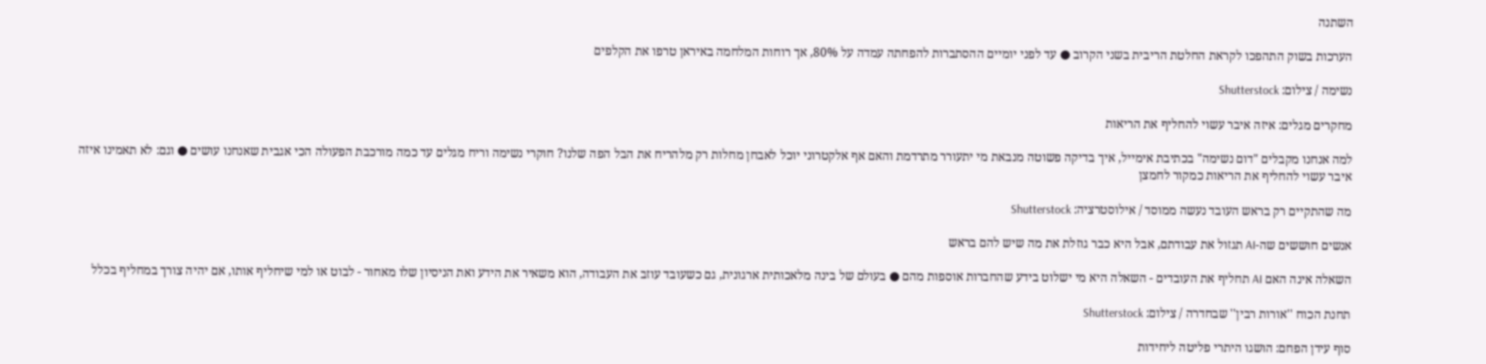השתנה

הערכות בשוק התהפכו לקראת החלטת הריבית בשני הקרוב ● עד לפני יומיים ההסתברות להפחתה עמדה על 80%, אך רוחות המלחמה באיראן טרפו את הקלפים

נשימה / צילום: Shutterstock

מחקרים מגלים: איזה איבר עשוי להחליף את הריאות

למה אנחנו מקבלים "דום נשימה" בכתיבת אימייל, איך בדיקה פשוטה מנבאת מי יתעורר מתרדמת והאם אף אלקטרוני יוכל לאבחן מחלות רק מלהריח את הבל הפה שלנו? חוקרי נשימה וריח מגלים עד כמה מורכבת הפעולה הכי אגבית שאנחנו עושים ● וגם: לא תאמינו איזה איבר עשוי להחליף את הריאות כמקור לחמצן

מה שהתקיים רק בראש העובד נעשה ממוסד / אילוסטרציה: Shutterstock

אנשים חוששים שה-AI תגזול את עבודתם, אבל היא כבר גוזלת את מה שיש להם בראש

השאלה אינה האם AI תחליף את העובדים - השאלה היא מי ישלוט בידע שהחברות אוספות מהם ● בעולם של בינה מלאכותית ארגונית, גם כשעובד עוזב את העבודה, הוא משאיר את הידע ואת הניסיון שלו מאחור - לבוט או למי שיחליף אותו, אם יהיה צורך במחליף בכלל

תחנת הכוח ''אורות רבין'' שבחדרה / צילום: Shutterstock

סוף עידן הפחם: הושגו היתרי פליטה ליחידות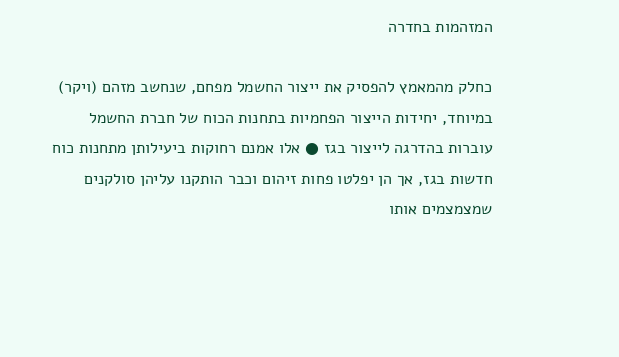המזהמות בחדרה

כחלק מהמאמץ להפסיק את ייצור החשמל מפחם, שנחשב מזהם (ויקר) במיוחד, יחידות הייצור הפחמיות בתחנות הכוח של חברת החשמל עוברות בהדרגה לייצור בגז ● אלו אמנם רחוקות ביעילותן מתחנות כוח חדשות בגז, אך הן יפלטו פחות זיהום וכבר הותקנו עליהן סולקנים שמצמצמים אותו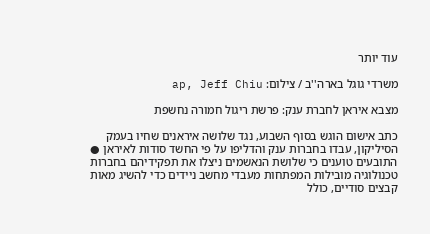עוד יותר

משרדי גוגל בארה''ב / צילום: ap, Jeff Chiu

מצבא איראן לחברת ענק: פרשת ריגול חמורה נחשפת

כתב אישום הוגש בסוף השבוע, נגד שלושה איראנים שחיו בעמק הסיליקון, עבדו בחברות ענק והדליפו על פי החשד סודות לאיראן ● התובעים טוענים כי שלושת הנאשמים ניצלו את תפקידיהם בחברות טכנולוגיה מובילות המפתחות מעבדי מחשב ניידים כדי להשיג מאות קבצים סודיים, כולל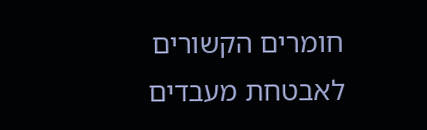חומרים הקשורים לאבטחת מעבדים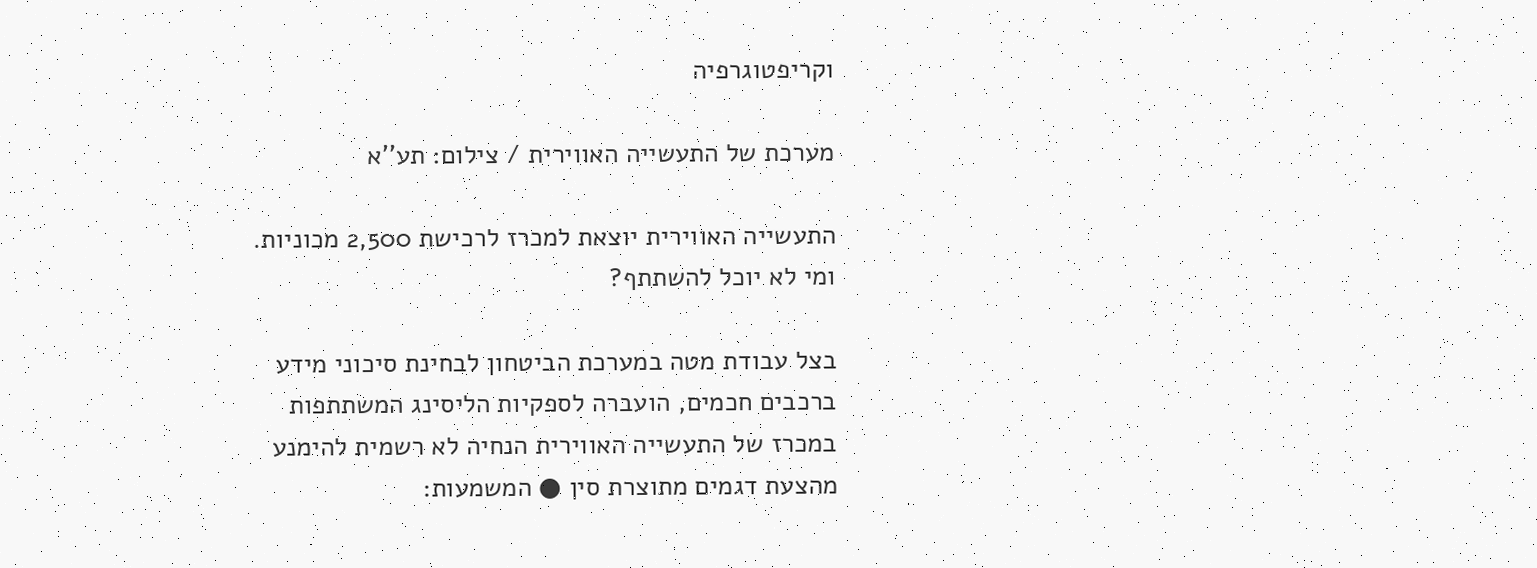וקריפטוגרפיה

מערכת של התעשייה האווירית / צילום: תע''א

התעשייה האווירית יוצאת למכרז לרכישת 2,500 מכוניות. ומי לא יוכל להשתתף?

בצל עבודת מטה במערכת הביטחון לבחינת סיכוני מידע ברכבים חכמים, הועברה לספקיות הליסינג המשתתפות במכרז של התעשייה האווירית הנחיה לא רשמית להימנע מהצעת דגמים מתוצרת סין ● המשמעות: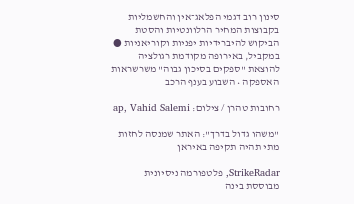סינון רוב דגמי הפלאג־אין והחשמליות בקבוצות המחיר הרלוונטיות והסטת הביקוש להיברידיות יפניות וקוריאניות ● במקביל, באירופה מקודמת רגולציה להוצאת "ספקים בסיכון גבוה" משרשראות האספקה • השבוע בענף הרכב

רחובות טהרן / צילום: ap, Vahid Salemi

"משהו גדול בדרך": האתר שמנסה לחזות מתי תהיה תקיפה באיראן

StrikeRadar, פלטפורמה ניסיונית מבוססת בינה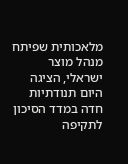מלאכותית שפיתח מנהל מוצר ישראלי, הציגה היום תנודתיות חדה במדד הסיכון לתקיפה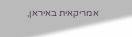אמריקאית באיראן,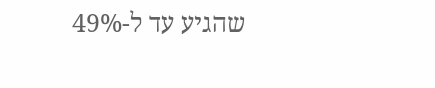שהגיע עד ל-49%